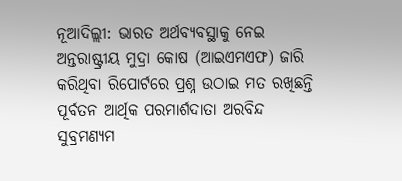ନୂଆଦିଲ୍ଲୀ: ଭାରତ ଅର୍ଥବ୍ୟବସ୍ଥାକୁ ନେଇ ଅନ୍ତରାଷ୍ଟ୍ରୀୟ ମୁଦ୍ରା କୋଷ (ଆଇଏମଏଫ) ଜାରି କରିଥିବା ରିପୋର୍ଟରେ ପ୍ରଶ୍ନ ଉଠାଇ ମତ ରଖିଛନ୍ତି ପୂର୍ବତନ ଆର୍ଥିକ ପରମାର୍ଶଦାତା ଅରବିନ୍ଦ ସୁବ୍ରମଣ୍ୟମ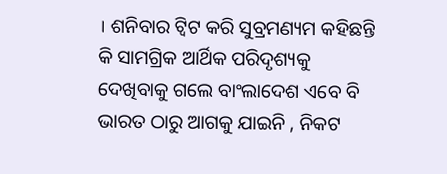। ଶନିବାର ଟ୍ବିଟ କରି ସୁବ୍ରମଣ୍ୟମ କହିଛନ୍ତି କି ସାମଗ୍ରିକ ଆର୍ଥିକ ପରିଦୃଶ୍ୟକୁ ଦେଖିବାକୁ ଗଲେ ବାଂଲାଦେଶ ଏବେ ବି ଭାରତ ଠାରୁ ଆଗକୁ ଯାଇନି , ନିକଟ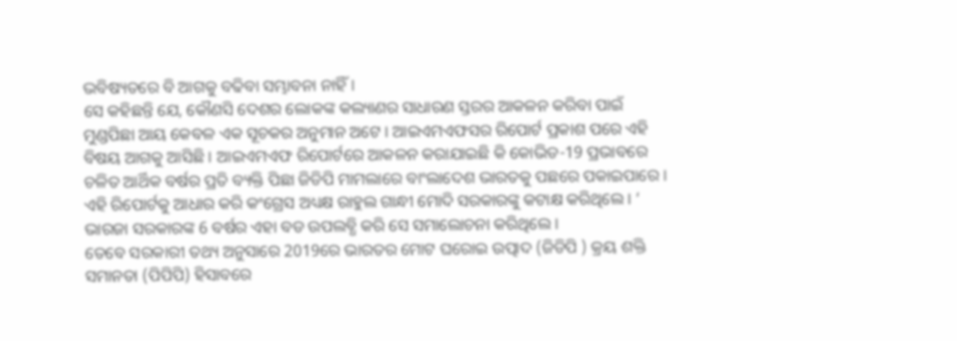ଭବିଷ୍ୟତରେ ବି ଆଗକୁ ବଢିବା ସମ୍ଭାବନା ନାହିଁ ।
ସେ କହିଛନ୍ତି ଯେ, କୌଣସି ଦେଶର ଲୋକଙ୍କ କଲ୍ୟାଣର ସାଧାରଣ ସ୍ତରର ଆକଳନ କରିବା ପାଇଁ ମୁଣ୍ଡପିଛା ଆୟ କେବଳ ଏକ ସୂଚକର ଅନୁମାନ ଅଟେ । ଆଇଏମଏଫସର ରିପୋର୍ଟ ପ୍ରକାଶ ପରେ ଏହି ବିଷୟ ଆଗକୁ ଆସିଛି । ଆଇଏମଏଫ ରିପୋର୍ଟରେ ଆକଳନ କରାଯାଇଛି କି କୋଭିଡ-19 ପ୍ରଭାବରେ ଚଳିତ ଆର୍ଥିକ ବର୍ଷର ପ୍ରତି ବ୍ୟକ୍ତି ପିଛା ଜିଡିପି ମାମଲାରେ ବାଂଲାଦେଶ ଭାରତକୁ ପଛରେ ପକାଇପାରେ ।
ଏହି ରିପୋର୍ଟକୁ ଆଧାର କରି କଂଗ୍ରେସ ଅଧ୍ୟକ୍ଷ ରାହୁଲ ଗାନ୍ଧୀ ମୋଦି ସରକାରଙ୍କୁ କଟାକ୍ଷ କରିଥିଲେ । ‘ ଭାରଜା ସରକାରଙ୍କ 6 ବର୍ଷର ଏହା ବଡ ଉପଲବ୍ଧି କରି ସେ ସମାଲୋଚନା କରିଥିଲେ ।
ତେବେ ସରକାରୀ ତଥ୍ୟ ଅନୁସାରେ 2019ରେ ଭାରତର ମୋଟ ଘରୋଇ ଉତ୍ପାଦ (ଜିଡିପି ) କ୍ରୟ ଶକ୍ତି ସମାନତା (ପିପିପି) ହିସାବରେ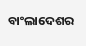ବାଂଲାଦେଶର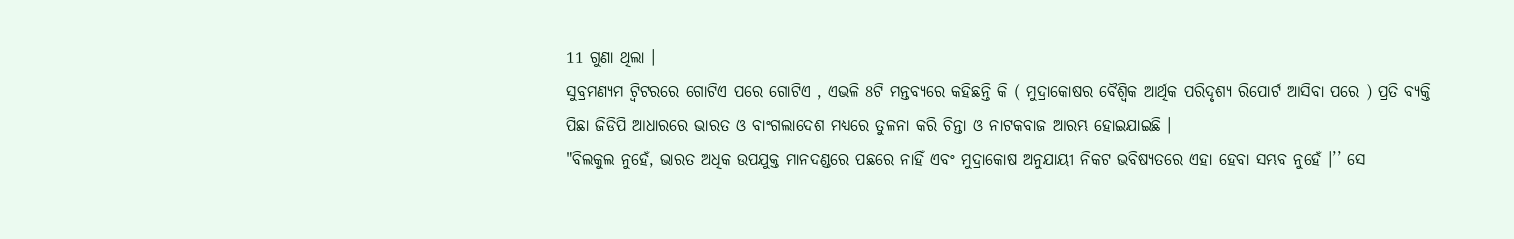11 ଗୁଣା ଥିଲା ।
ସୁବ୍ରମଣ୍ୟମ ଟ୍ବିଟରରେ ଗୋଟିଏ ପରେ ଗୋଟିଏ , ଏଭଳି 8ଟି ମନ୍ତବ୍ୟରେ କହିଛନ୍ତି କି ( ମୁଦ୍ରାକୋଷର ବୈଶ୍ବିକ ଆର୍ଥିକ ପରିଦୃଶ୍ୟ ରିପୋର୍ଟ ଆସିବା ପରେ ) ପ୍ରତି ବ୍ୟକ୍ତି ପିଛା ଜିଡିପି ଆଧାରରେ ଭାରତ ଓ ବାଂଗଲାଦେଶ ମଧ୍ୟରେ ତୁଳନା କରି ଚିନ୍ତା ଓ ନାଟକବାଜ ଆରମ୍ଭ ହୋଇଯାଇଛି ।
"ବିଲକୁଲ ନୁହେଁ, ଭାରତ ଅଧିକ ଉପଯୁକ୍ତ ମାନଦଣ୍ଡରେ ପଛରେ ନାହିଁ ଏବଂ ମୁଦ୍ରାକୋଷ ଅନୁଯାୟୀ ନିକଟ ଭବିଷ୍ୟତରେ ଏହା ହେବା ସମ୍ଭବ ନୁହେଁ ।’’ ସେ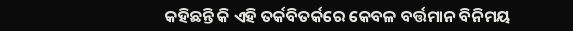କହିଛନ୍ତି କି ଏହି ତର୍କବିତର୍କରେ କେବଳ ବର୍ତ୍ତମାନ ବିନିମୟ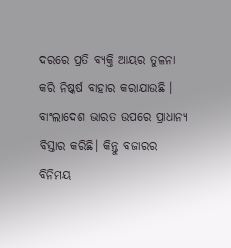ଦରରେ ପ୍ରତି ବ୍ୟକ୍ତି ଆୟର ତୁଳନା କରି ନିଷ୍କର୍ଷ ବାହାର କରାଯାଉଛି । ବାଂଲାଦେଶ ଭାରତ ଉପରେ ପ୍ରାଧାନ୍ୟ ବିସ୍ତାର କରିଛି। କିନ୍ତୁ ବଜାରର ବିନିମୟ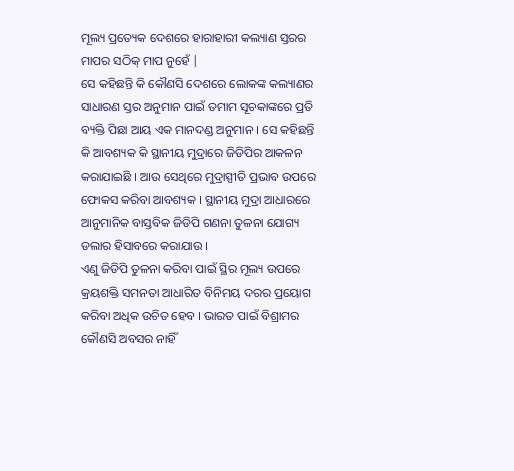ମୂଲ୍ୟ ପ୍ରତ୍ୟେକ ଦେଶରେ ହାରାହାରୀ କଲ୍ୟାଣ ସ୍ତରର ମାପର ସଠିକ୍ ମାପ ନୁହେଁ |
ସେ କହିଛନ୍ତି କି କୌଣସି ଦେଶରେ ଲୋକଙ୍କ କଲ୍ୟାଣର ସାଧାରଣ ସ୍ତର ଅନୁମାନ ପାଇଁ ତମାମ ସୂଚକାଙ୍କରେ ପ୍ରତି ବ୍ୟକ୍ତି ପିଛା ଆୟ ଏକ ମାନଦଣ୍ଡ ଅନୁମାନ । ସେ କହିଛନ୍ତି କି ଆବଶ୍ୟକ କି ସ୍ଥାନୀୟ ମୁଦ୍ରାରେ ଜିଡିପିର ଆକଳନ କରାଯାଇଛି । ଆଉ ସେଥିରେ ମୁଦ୍ରାସ୍ପୀତି ପ୍ରଭାବ ଉପରେ ଫୋକସ କରିବା ଆବଶ୍ୟକ । ସ୍ଥାନୀୟ ମୁଦ୍ରା ଆଧାରରେ ଆନୁମାନିକ ବାସ୍ତବିକ ଜିଡିପି ଗଣନା ତୁଳନା ଯୋଗ୍ୟ ଡଲାର ହିସାବରେ କରାଯାଉ ।
ଏଣୁ ଜିଡିପି ତୁଳନା କରିବା ପାଇଁ ସ୍ଥିର ମୂଲ୍ୟ ଉପରେ କ୍ରୟଶକ୍ତି ସମନତା ଆଧାରିତ ବିନିମୟ ଦରର ପ୍ରୟୋଗ କରିବା ଅଧିକ ଉଚିତ ହେବ । ଭାରତ ପାଇଁ ବିଶ୍ରାମର କୌଣସି ଅବସର ନାହିଁ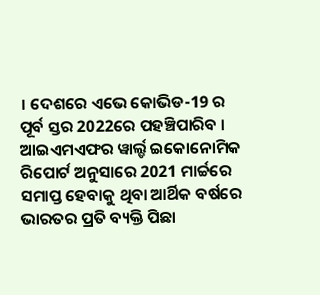। ଦେଶରେ ଏଭେ କୋଭିଡ-19 ର ପୂର୍ବ ସ୍ତର 2022ରେ ପହଞ୍ଚିପାରିବ ।
ଆଇଏମଏଫର ୱାର୍ଲ୍ଡ ଇକୋନୋମିକ ରିପୋର୍ଟ ଅନୁସାରେ 2021 ମାର୍ଚ୍ଚରେ ସମାପ୍ତ ହେବାକୁ ଥିବା ଆର୍ଥିକ ବର୍ଷରେ ଭାରତର ପ୍ରତି ବ୍ୟକ୍ତି ପିଛା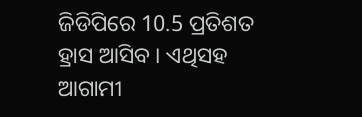ଜିଡିପିରେ 10.5 ପ୍ରତିଶତ ହ୍ରାସ ଆସିବ । ଏଥିସହ ଆଗାମୀ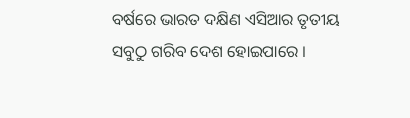ବର୍ଷରେ ଭାରତ ଦକ୍ଷିଣ ଏସିଆର ତୃତୀୟ ସବୁଠୁ ଗରିବ ଦେଶ ହୋଇପାରେ ।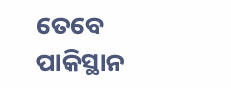ତେବେ ପାକିସ୍ଥାନ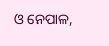ଓ ନେପାଳ,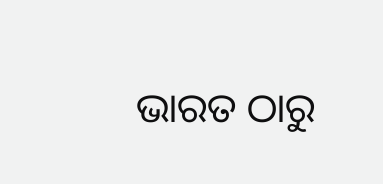ଭାରତ ଠାରୁ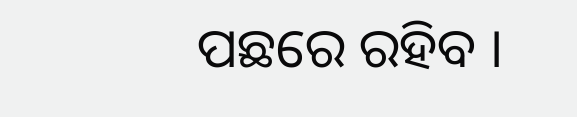ପଛରେ ରହିବ ।